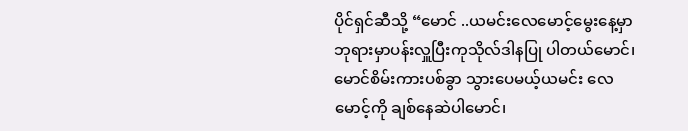ပိုင်ရှင်ဆီသို့ “မောင် ..ယမင်းလေမောင့်မွေးနေ့မှာ ဘုရားမှာပန်းလှူပြီးကုသိုလ်ဒါနပြု ပါတယ်မောင်၊မောင်စိမ်းကားပစ်ခွာ သွားပေမယ့်ယမင်း လေမောင့်ကို ချစ်နေဆဲပါမောင်၊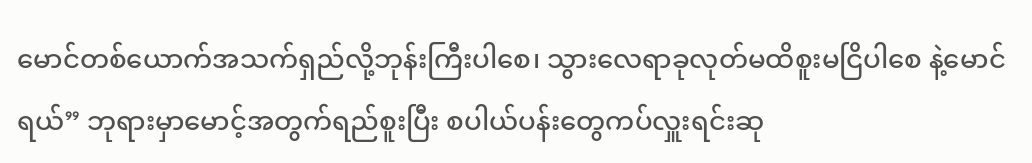မောင်တစ်ယောက်အသက်ရှည်လို့ဘုန်းကြီးပါစေ၊ သွားလေရာခုလုတ်မထိစူးမငြိပါစေ နဲ့မောင် ရယ်” ဘုရားမှာမောင့်အတွက်ရည်စူးပြီး စပါယ်ပန်းတွေကပ်လှူးရင်းဆု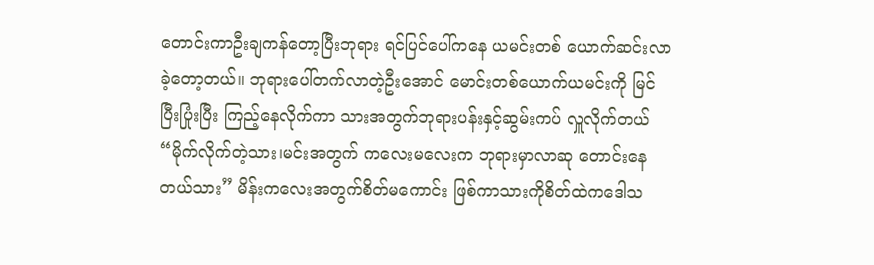တောင်းကာဦးချကန်တော့ပြီးဘုရား ရင်ပြင်ပေါ်ကနေ ယမင်းတစ် ယောက်ဆင်းလာခဲ့တော့တယ်။ ဘုရားပေါ်တက်လာတဲ့ဦးအောင် မောင်းတစ်ယောက်ယမင်းကို မြင်ပြီးပြုံးပြီး ကြည့်နေလိုက်ကာ သားအတွက်ဘုရားပန်းနှင့်ဆွမ်းကပ် လှူလိုက်တယ် “မိုက်လိုက်တဲ့သား၊မင်းအတွက် ကလေးမလေးက ဘုရားမှာလာဆု တောင်းနေတယ်သား” မိန်းကလေးအတွက်စိတ်မကောင်း ဖြစ်ကာသားကိုစိတ်ထဲကဒေါသ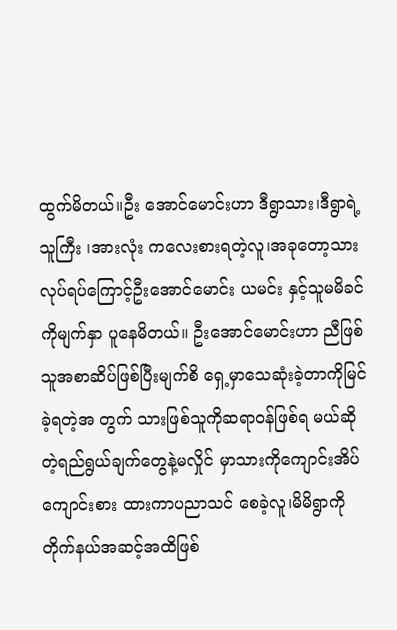ထွက်မိတယ်။ဦး အောင်မောင်းဟာ ဒီရွာသား၊ဒီရွာရဲ့သူကြီး ၊အားလုံး ကလေးစားရတဲ့လူ၊အခုတော့သား လုပ်ရပ်ကြောင့်ဦးအောင်မောင်း ယမင်း နှင့်သူမမိခင်ကိုမျက်နှာ ပူနေမိတယ်။ ဦးအောင်မောင်းဟာ ညီဖြစ်သူအစာဆိပ်ဖြစ်ပြီးမျက်စိ ရှေ့မှာသေဆုံးခဲ့တာကိုမြင်ခဲ့ရတဲ့အ တွက် သားဖြစ်သူကိုဆရာဝန်ဖြစ်ရ မယ်ဆိုတဲ့ရည်ရွယ်ချက်တွေနဲ့မလှိုင် မှာသားကိုကျောင်းအိပ်ကျောင်းစား ထားကာပညာသင် စေခဲ့လူ၊မိမိရွာကို တိုက်နယ်အဆင့်အထိဖြစ်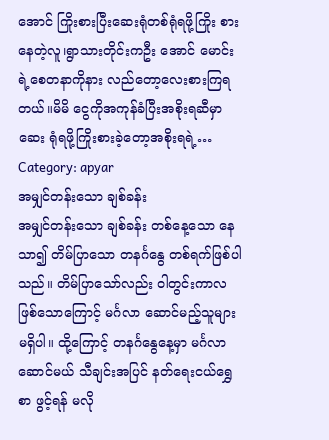အောင် ကြိုးစားပြီးဆေးရုံတစ်ရုံရဖို့ကြိုး စားနေတဲ့လူ၊ရွာသားတိုင်းကဦး အောင် မောင်းရဲ့စေတနာကိုနား လည်တော့လေးစားကြရတယ်။မိမိ ငွေကိုအကုန်ခံပြီးအစိုးရဆီမှာဆေး ရုံရဖို့ကြိုးစားခဲ့တော့အစိုးရရဲ့…
Category: apyar
အမျှင်တန်းသော ချစ်ခန်း
အမျှင်တန်းသော ချစ်ခန်း တစ်နေ့သော နေသာ၍ တိမ်ပြာသော တနင်္ဂနွေ တစ်ရက်ဖြစ်ပါသည်။ တိမ်ပြာသော်လည်း ဝါတွင်းကာလဖြစ်သောကြောင့် မင်္ဂလာ ဆောင်မည့်သူများ မရှိပါ။ ထို့ကြောင့် တနင်္ဂနွေနေ့မှာ မင်္ဂလာဆောင်မယ် သီချင်းအပြင် နတ်ရေးငယ်ရွှေစာ ဖွင့်ရန် မလို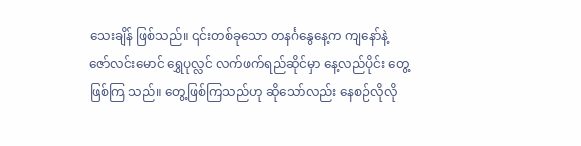သေးချိန် ဖြစ်သည်။ ၎င်းတစ်ခုသော တနင်္ဂနွေနေ့က ကျနော်နဲ့ ဇော်လင်းမောင် ရွှေပုလ္လင် လက်ဖက်ရည်ဆိုင်မှာ နေ့လည်ပိုင်း တွေ့ဖြစ်ကြ သည်။ တွေ့ဖြစ်ကြသည်ဟု ဆိုသော်လည်း နေစဉ်လိုလို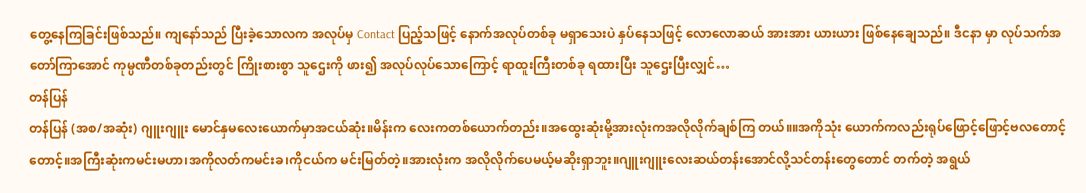တွေ့နေကြခြင်းဖြစ်သည်။ ကျနော်သည် ပြီးခဲ့သောလက အလုပ်မှ Contact ပြည့်သဖြင့် နောက်အလုပ်တစ်ခု မရှာသေးပဲ နှပ်နေသဖြင့် လောလောဆယ် အားအား ယားယား ဖြစ်နေချေသည်။ ဒီငနာ မှာ လုပ်သက်အတော်ကြာအောင် ကုမ္ပဏီတစ်ခုတည်းတွင် ကြိုးစားစွာ သူဌေးကို ဖား၍ အလုပ်လုပ်သောကြောင့် ရာထူးကြီးတစ်ခု ရထားပြီး သူဌေးပြီးလျှင်…
တန်ပြန်
တန်ပြန် (အစ/အဆုံး) ဂျူးဂျူး မောင်နှမလေးယောက်မှာအငယ်ဆုံး။မိန်းက လေးကတစ်ယောက်တည်း။အထွေးဆုံးမို့အားလုံးကအလိုလိုက်ချစ်ကြ တယ်။။အကိုသုံး ယောက်ကလည်းရုပ်ဖြောင့်ဖြောင့်ဗလတောင့် တောင့်။အကြီးဆုံးကမင်းမဟာ၊အကိုလတ်ကမင်းခ၊ကိုငယ်က မင်းမြတ်တဲ့။အားလုံးက အလိုလိုက်ပေမယ့်မဆိုးရှာဘူး။ဂျူးဂျူးလေးဆယ်တန်းအောင်လို့သင်တန်းတွေတောင် တက်တဲ့ အရွယ်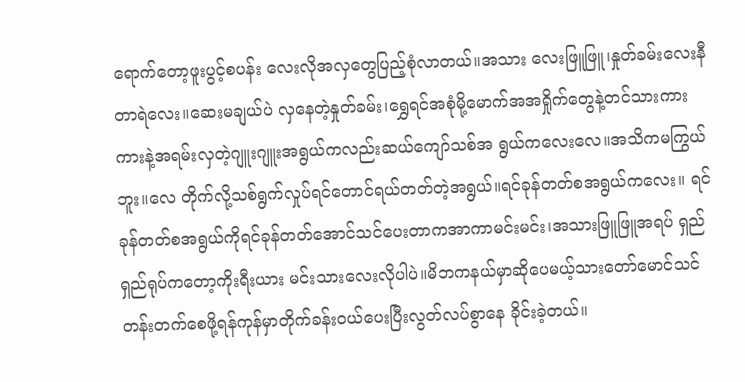ရောက်တော့ဖူးပွင့်စပန်း လေးလိုအလှတွေပြည့်စုံလာတယ်။အသား လေးဖြူဖြူ၊နှုတ်ခမ်းလေးနီတာရဲလေး။ဆေးမချယ်ပဲ လှနေတဲ့နှုတ်ခမ်း၊ရွှေရင်အစုံမို့မောက်အအရှိုက်တွေနဲ့တင်သားကားကားနဲ့အရမ်းလှတဲ့ဂျူးဂျူးအရွယ်ကလည်းဆယ်ကျော်သစ်အ ရွယ်ကလေးလေ။အသိကမကြွယ်ဘူး။လေ တိုက်လို့သစ်ရွက်လှုပ်ရင်တောင်ရယ်တတ်တဲ့အရွယ်။ရင်ခုန်တတ်စအရွယ်ကလေး။ ရင်ခုန်တတ်စအရွယ်ကိုရင်ခုန်တတ်အောင်သင်ပေးတာကအာကာမင်းမင်း၊အသားဖြူဖြူအရပ် ရှည်ရှည်ရုပ်ကတော့ကိုးရီးယား မင်းသားလေးလိုပါပဲ။မိဘကနယ်မှာဆိုပေမယ့်သားတော်မောင်သင်တန်းတက်စေဖို့ရန်ကုန်မှာတိုက်ခန်းဝယ်ပေးပြီးလွတ်လပ်စွာနေ ခိုင်းခဲ့တယ်။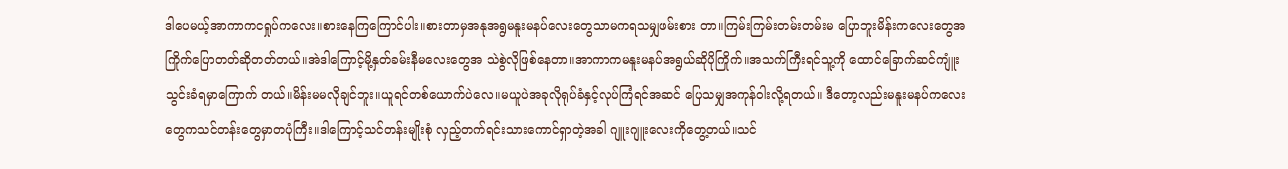ဒါပေမယ့်အာကာကငရှုပ်ကလေး။စားနေကြကြောင်ပါး။စားတာမှအနုအရွမနူးမနပ်လေးတွေသာမကရသမျှဖမ်းစား တာ။ကြမ်းကြမ်းတမ်းတမ်းမ ပြောဘူးမိန်းကလေးတွေအကြိုက်ပြောတတ်ဆိုတတ်တယ်။အဲဒါကြောင့်မို့နှတ်ခမ်းနီမလေးတွေအ သဲစွဲလိုဖြစ်နေတာ။အာကာကမနူးမနပ်အရွယ်ဆိုပိုကြိုက်။အသက်ကြီးရင်သူ့ကို ထောင်ခြောက်ဆင်ကျူံးသွင်းခံရမှာကြောက် တယ်။မိန်းမမလိုချင်ဘူး။ယူရင်တစ်ယောက်ပဲလေ။မယူပဲအခုလိုရုပ်ခံနှင့်လုပ်ကြံရင်အဆင် ပြေသမျှအကုန်ဝါးလို့ရတယ်။ ဒီတော့လည်းမနူးမနပ်ကလေးတွေကသင်တန်းတွေမှာတပုံကြီး။ဒါကြောင့်သင်တန်းမျိုးစုံ လှည့်တက်ရင်းသားကောင်ရှာတဲ့အခါ ဂျူးဂျူးလေးကိုတွေ့တယ်။သင်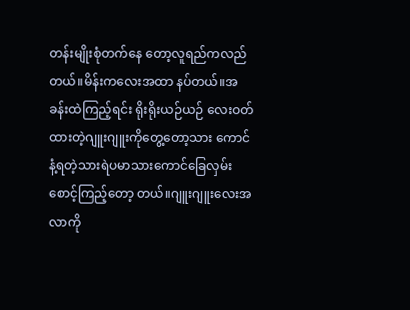တန်းမျိုးစုံတက်နေ တော့လူရည်ကလည်တယ်။မိန်းကလေးအထာ နပ်တယ်။အခန်းထဲကြည့်ရင်း ရိုးရိုးယဉ်ယဉ် လေးဝတ်ထားတဲ့ဂျူးဂျူးကိုတွေ့တော့သား ကောင်နံ့ရတဲ့သားရဲပမာသားကောင်ခြေလှမ်း စောင့်ကြည့်တော့ တယ်။ဂျူးဂျူးလေးအလာကို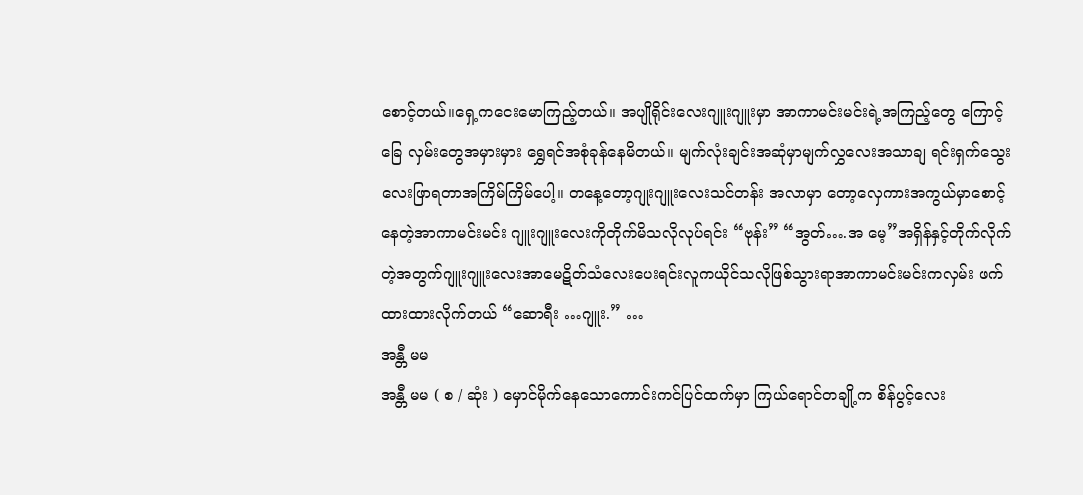စောင့်တယ်။ရှေ့ကငေးမောကြည့်တယ်။ အပျိုရိုင်းလေးဂျူးဂျူးမှာ အာကာမင်းမင်းရဲ့အကြည့်တွေ ကြောင့်ခြေ လှမ်းတွေအမှားမှား ရွှေရင်အစုံခုန်နေမိတယ်။ မျက်လုံးချင်းအဆုံမှာမျက်လွှလေးအသာချ ရင်းရှက်သွေးလေးဖြာရတာအကြိမ်ကြိမ်ပေါ့။ တနေ့တော့ဂျုးဂျူးလေးသင်တန်း အလာမှာ တော့လှေကားအကွယ်မှာစောင့်နေတဲ့အာကာမင်းမင်း ဂျူးဂျူးလေးကိုတိုက်မိသလိုလုပ်ရင်း “ဗုန်း” “အွတ်….အ မေ့”အရှိန်နှင့်တိုက်လိုက်တဲ့အတွက်ဂျူးဂျူးလေးအာမေဋိတ်သံလေးပေးရင်းလူကယိုင်သလိုဖြစ်သွားရာအာကာမင်းမင်းကလှမ်း ဖက်ထားထားလိုက်တယ် “ဆောရီး …ဂျူး.” …
အန္တီ မမ
အန္တီ မမ ( စ / ဆုံး ) မှောင်မိုက်နေသောကောင်းကင်ပြင်ထက်မှာ ကြယ်ရောင်တချို့က စိန်ပွင့်လေး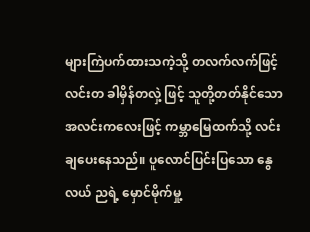များကြဲပက်ထားသကဲ့သို့ တလက်လက်ဖြင့် လင်းတ ခါမှိန်တလှဲ့ ဖြင့် သူတို့တတ်နိုင်သော အလင်းကလေးဖြင့် ကမ္ဘာမြေထက်သို့ လင်းချပေးနေသည်။ ပူလောင်ပြင်းပြသော နွေလယ် ညရဲ့ မှောင်မိုက်မှု့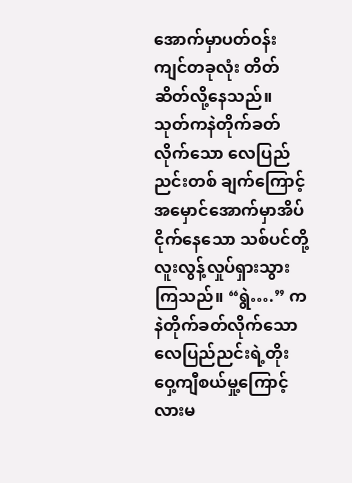အောက်မှာပတ်ဝန်းကျင်တခုလုံး တိတ်ဆိတ်လို့နေသည်။ သုတ်ကနဲတိုက်ခတ်လိုက်သော လေပြည်ညင်းတစ် ချက်ကြောင့် အမှောင်အောက်မှာအိပ်ငိုက်နေသော သစ်ပင်တို့လူးလွန့်လှုပ်ရှားသွားကြသည်။ “ရွဲ….” ကနဲတိုက်ခတ်လိုက်သော လေပြည်ညင်းရဲ့တိုးဝှေ့ကျီစယ်မှု့ကြောင့်လားမ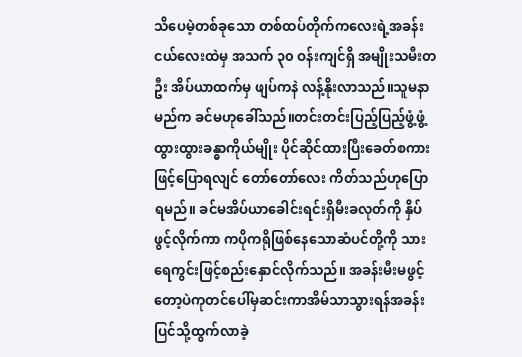သိပေမဲ့တစ်ခုသော တစ်ထပ်တိုက်ကလေးရဲ့အခန်းငယ်လေးထဲမှ အသက် ၃၀ ဝန်းကျင်ရှိ အမျိုးသမီးတဦး အိပ်ယာထက်မှ ဖျပ်ကနဲ လန့်နိုးလာသည်။သူမနာမည်က ခင်မဟုခေါ်သည်။တင်းတင်းပြည့်ပြည့်ဖွံ့ဖွံ့ ထွားထွားခန္ဓာကိုယ်မျိုး ပိုင်ဆိုင်ထားပြီးခေတ်စကားဖြင့်ပြောရလျင် တော်တော်လေး ကိတ်သည်ဟုပြောရမည်။ ခင်မအိပ်ယာခေါင်းရင်းရှိမီးခလုတ်ကို နှိပ်ဖွင့်လိုက်ကာ ကပိုကရိုဖြစ်နေသောဆံပင်တို့ကို သားရေကွင်းဖြင့်စည်းနှောင်လိုက်သည်။ အခန်းမီးမဖွင့်တော့ပဲကုတင်ပေါ်မှဆင်းကာအိမ်သာသွားရန်အခန်းပြင်သို့ထွက်လာခဲ့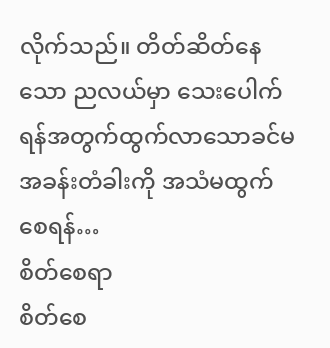လိုက်သည်။ တိတ်ဆိတ်နေသော ညလယ်မှာ သေးပေါက်ရန်အတွက်ထွက်လာသောခင်မ အခန်းတံခါးကို အသံမထွက်စေရန်…
စိတ်စေရာ
စိတ်စေ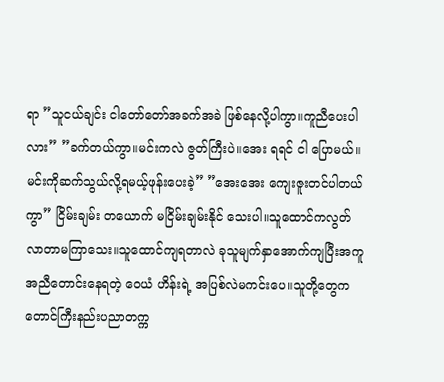ရာ ”သူငယ်ချင်း ငါတော်တော်အခက်အခဲ ဖြစ်နေလို့ပါကွာ။ကူညီပေးပါလား” ”ခက်တယ်ကွာ။မင်းကလဲ ဇွတ်ကြီးပဲ။အေး ရရင် ငါ ပြောမယ်။မင်းကိုဆက်သွယ်လို့ရမယ့်ဖုန်းပေးခဲ့” ”အေးအေး ကျေးဇူးတင်ပါတယ်ကွာ” ငြိမ်းချမ်း တယောက် မငြိမ်းချမ်းနိုင် သေးပါ။သူထောင်ကလွတ်လာတာမကြာသေး။သူထောင်ကျရတာလဲ ခုသူမျက်နှာအောက်ကျပြီးအကူအညီတောင်းနေရတဲ့ ဝေယံ ဟိန်းရဲ့ အပြစ်လဲမကင်းပေ။သူတို့တွေက တောင်ကြီးနည်းပညာတက္က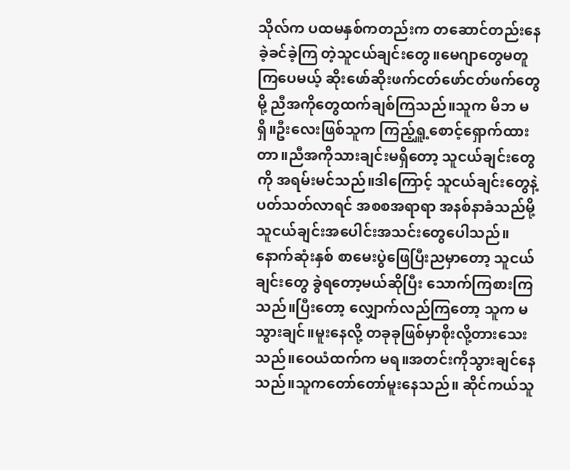သိုလ်က ပထမနှစ်ကတည်းက တဆောင်တည်းနေခဲ့ခင်ခဲ့ကြ တဲ့သူငယ်ချင်းတွေ။မေဂျာတွေမတူကြပေမယ့် ဆိုးဖော်ဆိုးဖက်ငတ်ဖော်ငတ်ဖက်တွေမို့ ညီအကိုတွေထက်ချစ်ကြသည်။သူက မိဘ မရှိ။ဦးလေးဖြစ်သူက ကြည့်ရှူ့စောင့်ရှောက်ထားတာ။ညီအကိုသားချင်းမရှိတော့ သူငယ်ချင်းတွေကို အရမ်းမင်သည်။ဒါကြောင့် သူငယ်ချင်းတွေနဲ့ပတ်သတ်လာရင် အစစအရာရာ အနစ်နာခံသည်မို့ သူငယ်ချင်းအပေါင်းအသင်းတွေပေါသည်။နောက်ဆုံးနှစ် စာမေးပွဲဖြေပြီးညမှာတော့ သူငယ်ချင်းတွေ ခွဲရတော့မယ်ဆိုပြီး သောက်ကြစားကြသည်။ပြီးတော့ လျှောက်လည်ကြတော့ သူက မ သွားချင်။မူးနေလို့ တခုခုဖြစ်မှာစိုးလို့တားသေးသည်။ဝေယံထက်က မရ။အတင်းကိုသွားချင်နေသည်။သူကတော်တော်မူးနေသည်။ ဆိုင်ကယ်သူ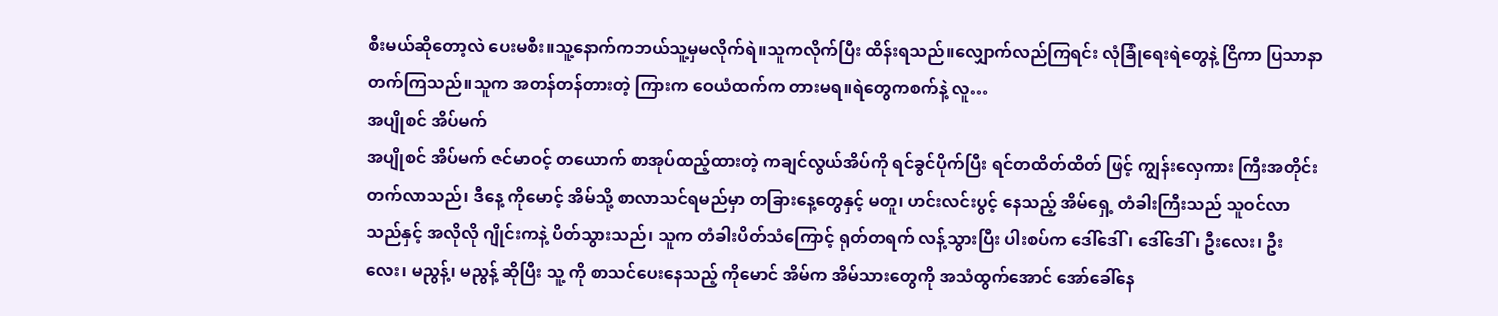စီးမယ်ဆိုတော့လဲ ပေးမစီး။သူ့နောက်ကဘယ်သူ့မှမလိုက်ရဲ။သူကလိုက်ပြီး ထိန်းရသည်။လျှောက်လည်ကြရင်း လုံခြုံရေးရဲတွေနဲ့ ငြိကာ ပြသာနာတက်ကြသည်။သူက အတန်တန်တားတဲ့ ကြားက ဝေယံထက်က တားမရ။ရဲတွေကစက်နဲ့ လူ…
အပျိုစင် အိပ်မက်
အပျိုစင် အိပ်မက် ဇင်မာဝင့် တယောက် စာအုပ်ထည့်ထားတဲ့ ကချင်လွယ်အိပ်ကို ရင်ခွင်ပိုက်ပြီး ရင်တထိတ်ထိတ် ဖြင့် ကျွန်းလှေကား ကြီးအတိုင်း တက်လာသည်၊ ဒီနေ့ ကိုမောင့် အိမ်သို့ စာလာသင်ရမည်မှာ တခြားနေ့တွေနှင့် မတူ၊ ဟင်းလင်းပွင့် နေသည့် အိမ်ရှေ့ တံခါးကြီးသည် သူဝင်လာသည်နှင့် အလိုလို ဂျိုင်းကနဲ့ ပိတ်သွားသည်၊ သူက တံခါးပိတ်သံကြောင့် ရုတ်တရက် လန့်သွားပြီး ပါးစပ်က ဒေါ်ဒေါ်၊ ဒေါ်ဒေါ်၊ ဦးလေး၊ ဦးလေး၊ မညွန့်၊ မညွန့် ဆိုပြီး သူ့ ကို စာသင်ပေးနေသည့် ကိုမောင် အိမ်က အိမ်သားတွေကို အသံထွက်အောင် အော်ခေါ်နေ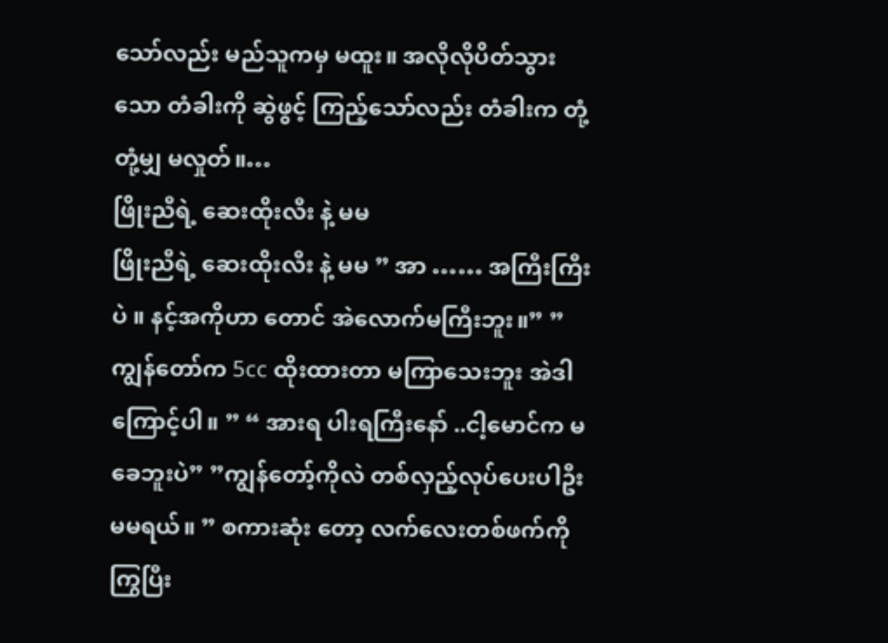သော်လည်း မည်သူကမှ မထူး။ အလိုလိုပိတ်သွားသော တံခါးကို ဆွဲဖွင့် ကြည့်သော်လည်း တံခါးက တုံ့တုံ့မျှ မလှုတ်။…
ဖြိုးညီရဲ့ ဆေးထိုးလီး နဲ့ မမ
ဖြိုးညီရဲ့ ဆေးထိုးလီး နဲ့ မမ ” အာ …… အကြီးကြီးပဲ ။ နင့်အကိုဟာ တောင် အဲလောက်မကြီးဘူး။” ” ကျွန်တော်က 5cc ထိုးထားတာ မကြာသေးဘူး အဲဒါ ကြောင့်ပါ။ ” “ အားရ ပါးရကြီးနော် ..ငါ့မောင်က မခေဘူးပဲ” ”ကျွန်တော့်ကိုလဲ တစ်လှည့်လုပ်ပေးပါဦးမမရယ်။ ” စကားဆုံး တော့ လက်လေးတစ်ဖက်ကိုကြွပြီး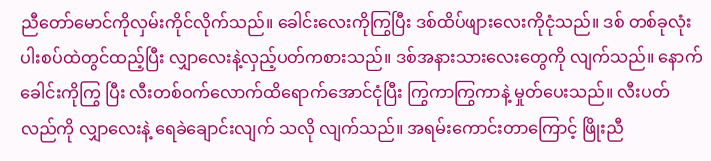ညီတော်မောင်ကိုလှမ်းကိုင်လိုက်သည်။ ခေါင်းလေးကိုကြွပြီး ဒစ်ထိပ်ဖျားလေးကိုငုံသည်။ ဒစ် တစ်ခုလုံးပါးစပ်ထဲတွင်ထည့်ပြီး လျှာလေးနဲ့လှည့်ပတ်ကစားသည်။ ဒစ်အနားသားလေးတွေကို လျက်သည်။ နောက် ခေါင်းကိုကြွ ပြီး လီးတစ်ဝက်လောက်ထိရောက်အောင်ငုံပြီး ကြွကာကြွကာနဲ့ မှုတ်ပေးသည်။ လီးပတ်လည်ကို လျှာလေးနဲ့ ရေခဲချောင်းလျက် သလို လျက်သည်။ အရမ်းကောင်းတာကြောင့် ဖြိုးညီ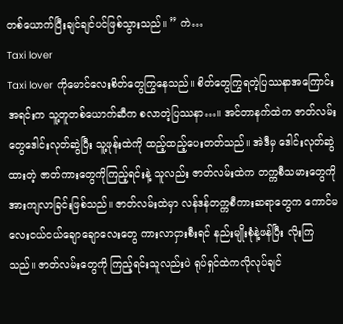တစ်ယောက်ပြီးချင်ချင်ပင်ဖြစ်သွားသည်။ ” ကဲ…
Taxi lover
Taxi lover ကိုမောင်လေးစိတ်တွေကြွနေသည်။ စိတ်တွေကြွရတဲ့ပြဿနာအကြောင်းအရင်းက သူ့တူတစ်ယောက်ဆီက စလာတဲ့ပြဿနာ…။ အင်တာနက်ထဲက ဇာတ်လမ်းတွေဒေါင်းလုတ်ဆွဲပြီး သူ့ဖုန်းထဲကို ထည့်ထည့်ပေးတတ်သည်။ အဲဒီမှ ဒေါင်းလုတ်ဆွဲထားတဲ့ ဇာတ်ကားတွေကိုကြည့်ရင်းနဲ့ သူလည်း ဇာတ်လမ်းထဲက တက္ကစီသမားတွေကို အားကျလာခြင်းဖြစ်သည်။ ဇာတ်လမ်းထဲမှာ လန်ဒန်တက္ကစီကားဆရာတွေက ကောင်မလေးငယ်ငယ်ချောချောလေးတွေ ကားလာငှားစီးရင် နည်းမျိုးစုံနဲ့ဖန်ပြီး လိုးကြသည်။ ဇာတ်လမ်းတွေကို ကြည့်ရင်းသူလည်းပဲ ရုပ်ရှင်ထဲကလိုလုပ်ချင်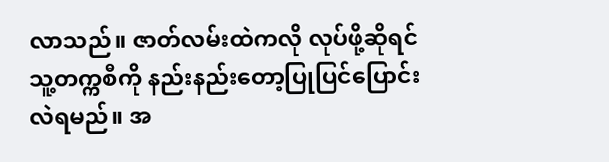လာသည်။ ဇာတ်လမ်းထဲကလို လုပ်ဖို့ဆိုရင် သူ့တက္ကစီကို နည်းနည်းတော့ပြုပြင်ပြောင်းလဲရမည်။ အ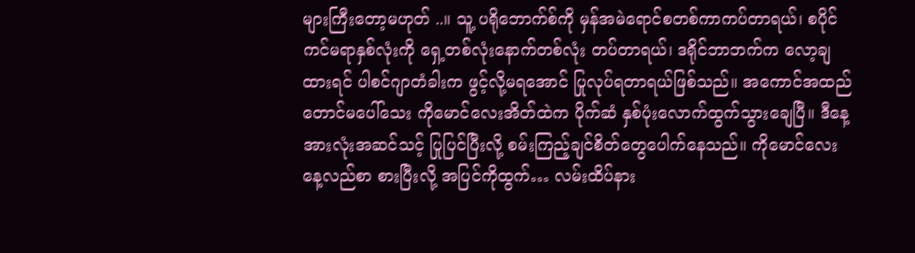များကြီးတော့မဟုတ် ..။ သူ့ ပရိုဘောက်စ်ကို မှန်အမဲရောင်စတစ်ကာကပ်တာရယ်၊ စပိုင်ကင်မရာနှစ်လုံးကို ရှေ့တစ်လုံးနောက်တစ်လုံး တပ်တာရယ်၊ ဒရိုင်ဘာဘက်က လော့ချထားရင် ပါစင်ဂျာတံခါးက ဖွင့်လို့မရအောင် ပြုလုပ်ရတာရယ်ဖြစ်သည်။ အကောင်အထည်တောင်မပေါ်သေး ကိုမောင်လေးအိတ်ထဲက ပိုက်ဆံ နှစ်ပုံးလောက်ထွက်သွားချေပြီ။ ဒီနေ့အားလုံးအဆင်သင့် ပြုပြင်ပြီးလို့ စမ်းကြည့်ချင်စိတ်တွေပေါက်နေသည်။ ကိုမောင်လေး နေ့လည်စာ စားပြီးလို့ အပြင်ကိုထွက်… လမ်းထိပ်နား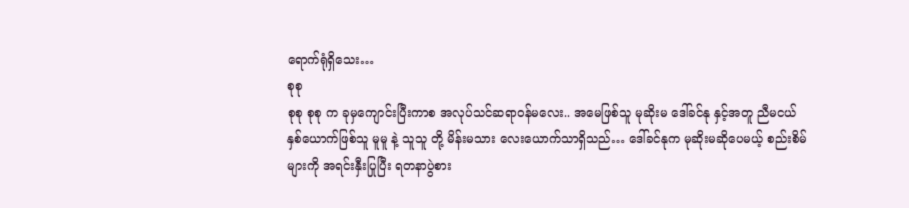ရောက်ရုံရှိသေး…
စုစု
စုစု စုစု က ခုမှကျောင်းပြီးကာစ အလုပ်သင်ဆရာဝန်မလေး.. အမေဖြစ်သူ မုဆိုးမ ဒေါ်ခင်နု နှင့်အတူ ညီမငယ်နှစ်ယောက်ဖြစ်သူ မူမူ နဲ့ သူသူ တို့ မိန်းမသား လေးယောက်သာရှိသည်… ဒေါ်ခင်နုက မုဆိုးမဆိုပေမယ့် စည်းစိမ် များကို အရင်းနှီးပြုပြီး ရတနာပွဲစား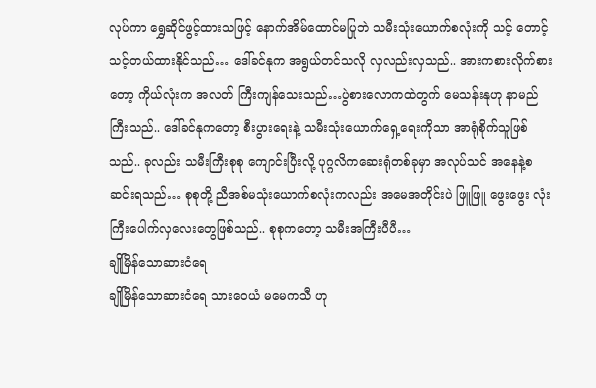လုပ်ကာ ရွှေဆိုင်ဖွင့်ထားသဖြင့် နောက်အိမ်ထောင်မပြုဘဲ သမီးသုံးယောက်စလုံးကို သင့် တောင့်သင့်တယ်ထားနိုင်သည်… ဒေါ်ခင်နုက အရွယ်တင်သလို လှလည်းလှသည်.. အားကစားလိုက်စားတော့ ကိုယ်လုံးက အလတ် ကြီးကျန်သေးသည်…ပွဲစားလောကထဲတွက် မေသန်းနုဟု နာမည်ကြီးသည်.. ဒေါ်ခင်နုကတော့ စီးပွားရေးနဲ့ သမီးသုံးယောက်ရှေ့ရေးကိုသာ အာရုံစိုက်သူဖြစ်သည်.. ခုလည်း သမီးကြီးစုစု ကျောင်းပြီးလို့ ပုဂ္ဂလိကဆေးရုံတစ်ခုမှာ အလုပ်သင် အနေနဲ့စဆင်းရသည်… စုစုတို့ ညီအစ်မသုံးယောက်စလုံးကလည်း အမေအတိုင်းပဲ ဖြူဖြူ ဖွေးဖွေး လုံးကြီးပေါက်လှလေးတွေဖြစ်သည်.. စုစုကတော့ သမီးအကြီးပီပီ…
ချိုမြိန်သောဆားငံရေ
ချိုမြိန်သောဆားငံရေ သားဝေယံ မမေကသီ ဟု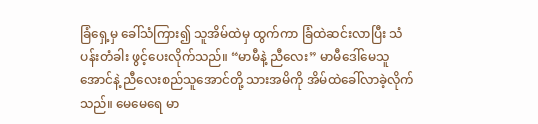ခြံရှေ့မှ ခေါ်သံကြား၍ သူအိမ်ထဲမှ ထွက်ကာ ခြံထဲဆင်းလာပြီး သံပန်းတံခါး ဖွင့်ပေးလိုက်သည်။ “မာမီနဲ့ ညီလေး” မာမီဒေါ်မေသူအောင်နဲ့ ညီလေးစည်သူအောင်တို့ သားအမိကို အိမ်ထဲခေါ်လာခဲ့လိုက်သည်။ မေမေရေ မာ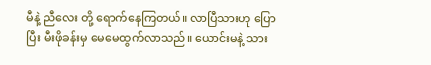မီနဲ့ ညီလေး တို့ ရောက်နေကြတယ်။ လာပြီသားဟု ပြောပြီး မီးဖိုခန်းမှ မေမေထွက်လာသည်။ ယောင်းမနဲ့ သား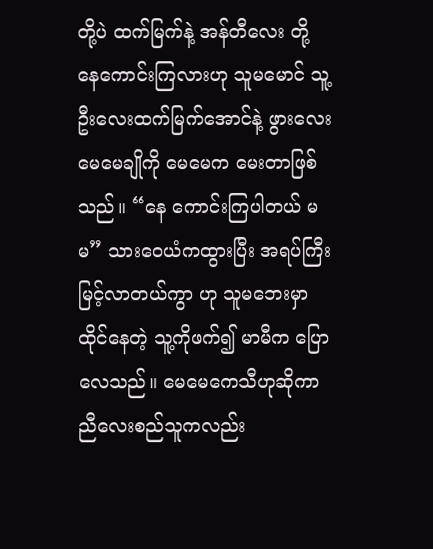တို့ပဲ ထက်မြက်နဲ့ အန်တီလေး တို့ နေကောင်းကြလားဟု သူမမောင် သူ့ဦးလေးထက်မြက်အောင်နဲ့ ဖွားလေး မေမေချိုကို မေမေက မေးတာဖြစ်သည်။ “နေ ကောင်းကြပါတယ် မမ” သားဝေယံကထွားပြီး အရပ်ကြီးမြင့်လာတယ်ကွာ ဟု သူမဘေးမှာ ထိုင်နေတဲ့ သူ့ကိုဖက်၍ မာမီက ပြော လေသည်။ မေမေကေသီဟုဆိုကာ ညီလေးစည်သူကလည်း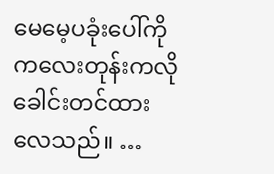မေမေ့ပခုံးပေါ်ကို ကလေးတုန်းကလို ခေါင်းတင်ထားလေသည်။ …